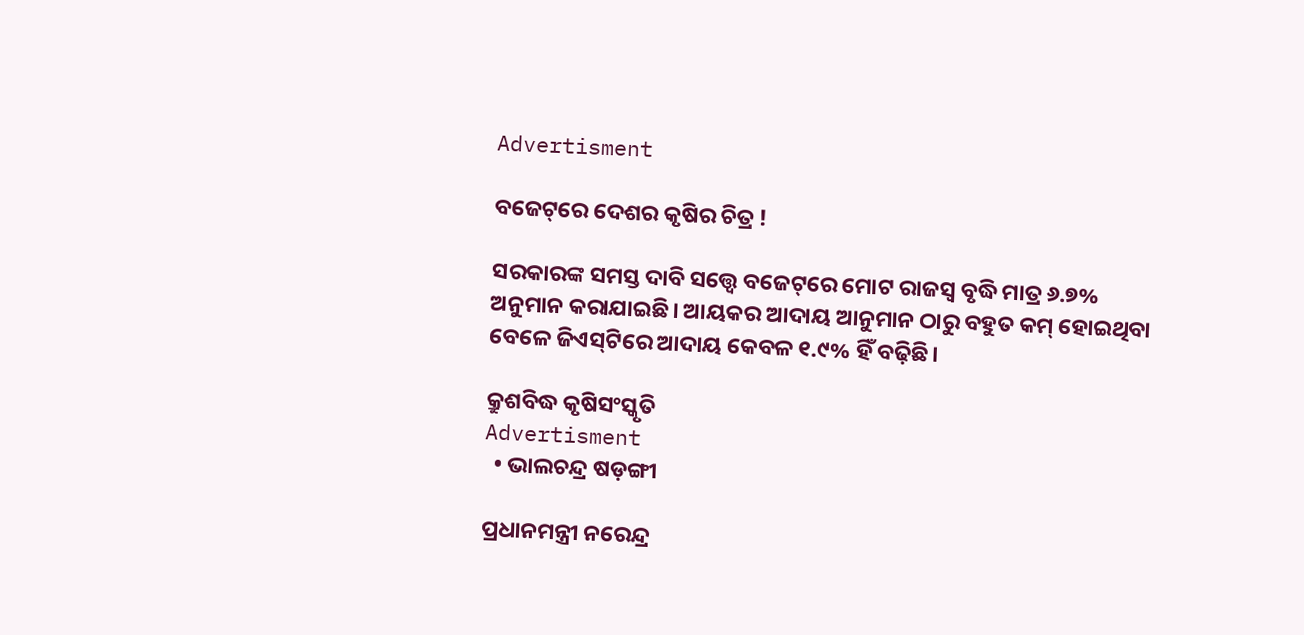Advertisment

ବଜେଟ୍‌ରେ ଦେଶର କୃଷିର ଚିତ୍ର !

ସରକାରଙ୍କ ସମସ୍ତ ଦାବି ସତ୍ତ୍ୱେ ବଜେଟ୍‌ରେ ମୋଟ ରାଜସ୍ୱ ବୃଦ୍ଧି ମାତ୍ର ୬.୭% ଅନୁମାନ କରାଯାଇଛି। ଆୟକର ଆଦାୟ ଆନୁମାନ ଠାରୁ ବହୁତ କମ୍ ହୋଇଥିବା ବେଳେ ଜିଏସ୍‌ଟିରେ ଆଦାୟ କେବଳ ୧.୯% ହିଁ ବଢ଼ିଛି।

କ୍ରୁଶବିଦ୍ଧ କୃଷିସଂସ୍କୃତି
Advertisment
  • ଭାଲଚନ୍ଦ୍ର ଷଡ଼ଙ୍ଗୀ

ପ୍ରଧାନମନ୍ତ୍ରୀ ନରେନ୍ଦ୍ର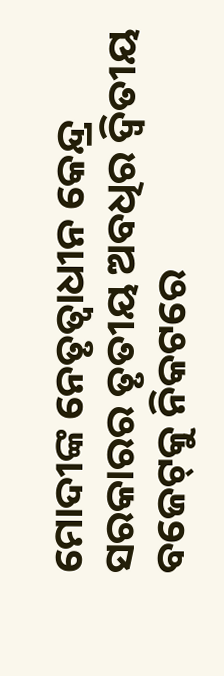ମୋଦୀଙ୍କ ନେତୃତ୍ୱାଧୀନ କେନ୍ଦ୍ର ସରକାରର ତୃତୀୟ ଅବଧିର ଦ୍ୱିତୀୟ ବଜେଟ୍‌କୁ ନିକଟରେ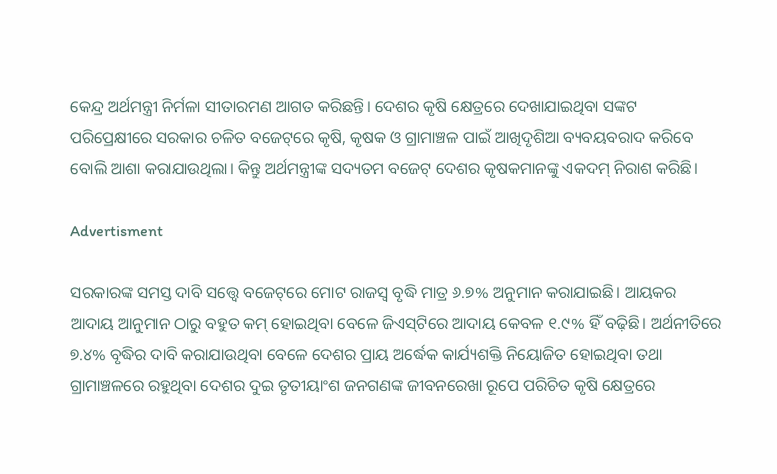କେନ୍ଦ୍ର ଅର୍ଥମନ୍ତ୍ରୀ ନିର୍ମଳା ସୀତାରମଣ ଆଗତ କରିଛନ୍ତି। ଦେଶର କୃଷି କ୍ଷେତ୍ରରେ ଦେଖାଯାଇଥିବା ସଙ୍କଟ ପରିପ୍ରେକ୍ଷୀରେ ସରକାର ଚଳିତ ବଜେଟ୍‌ରେ କୃଷି, କୃଷକ ଓ ଗ୍ରାମାଞ୍ଚଳ ପାଇଁ ଆଖିଦୃଶିଆ ବ୍ୟବୟବରାଦ କରିବେ ବୋଲି ଆଶା କରାଯାଉଥିଲା। କିନ୍ତୁ ଅର୍ଥମନ୍ତ୍ରୀଙ୍କ ସଦ୍ୟତମ ବଜେଟ୍ ଦେଶର କୃଷକମାନଙ୍କୁ ଏକଦମ୍ ନିରାଶ କରିଛି।

Advertisment

ସରକାରଙ୍କ ସମସ୍ତ ଦାବି ସତ୍ତ୍ୱେ ବଜେଟ୍‌ରେ ମୋଟ ରାଜସ୍ୱ ବୃଦ୍ଧି ମାତ୍ର ୬.୭% ଅନୁମାନ କରାଯାଇଛି। ଆୟକର ଆଦାୟ ଆନୁମାନ ଠାରୁ ବହୁତ କମ୍ ହୋଇଥିବା ବେଳେ ଜିଏସ୍‌ଟିରେ ଆଦାୟ କେବଳ ୧.୯% ହିଁ ବଢ଼ିଛି। ଅର୍ଥନୀତିରେ ୭.୪% ବୃଦ୍ଧିର ଦାବି କରାଯାଉଥିବା ବେଳେ ଦେଶର ପ୍ରାୟ ଅର୍ଦ୍ଧେକ କାର୍ଯ୍ୟଶକ୍ତି ନିୟୋଜିତ ହୋଇଥିବା ତଥା ଗ୍ରାମାଞ୍ଚଳରେ ରହୁଥିବା ଦେଶର ଦୁଇ ତୃତୀୟାଂଶ ଜନଗଣଙ୍କ ଜୀବନରେଖା ରୂପେ ପରିଚିତ କୃଷି କ୍ଷେତ୍ରରେ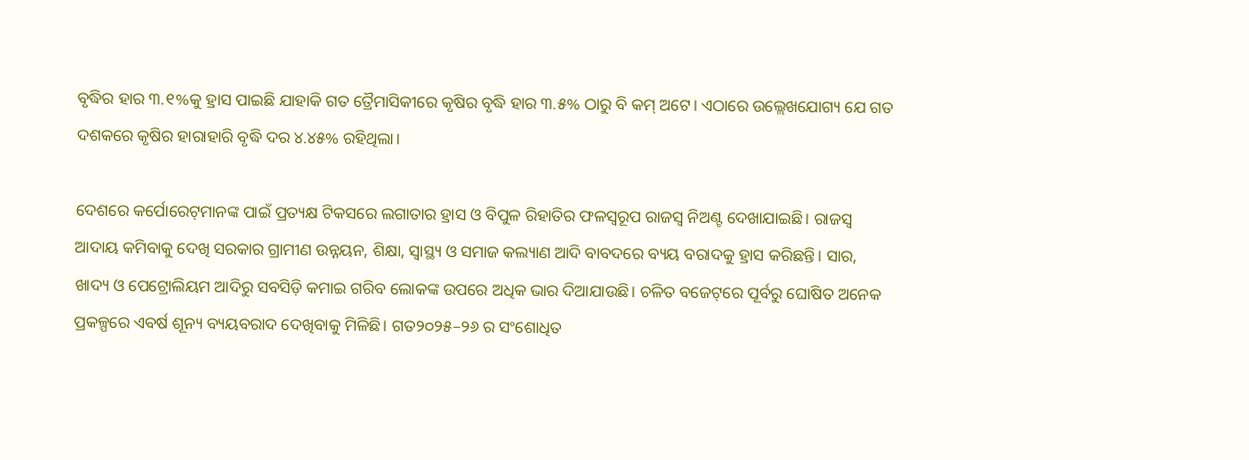ବୃଦ୍ଧିର ହାର ୩.୧%କୁ ହ୍ରାସ ପାଇଛି ଯାହାକି ଗତ ତ୍ରୈମାସିକୀରେ କୃଷିର ବୃଦ୍ଧି ହାର ୩.୫% ଠାରୁ ବି କମ୍ ଅଟେ। ଏଠାରେ ଉଲ୍ଲେଖଯୋଗ୍ୟ ଯେ ଗତ ଦଶକରେ କୃଷିର ହାରାହାରି ବୃଦ୍ଧି ଦର ୪.୪୫% ରହିଥିଲା।

ଦେଶରେ କର୍ପୋରେଟ୍‌ମାନଙ୍କ ପାଇଁ ପ୍ରତ୍ୟକ୍ଷ ଟିକସରେ ଲଗାତାର ହ୍ରାସ ଓ ବିପୁଳ ରିହାତିର ଫଳସ୍ୱରୂପ ରାଜସ୍ୱ ନିଅଣ୍ଟ ଦେଖାଯାଇଛି। ରାଜସ୍ୱ ଆଦାୟ କମିବାକୁ ଦେଖି ସରକାର ଗ୍ରାମୀଣ ଉନ୍ନୟନ, ଶିକ୍ଷା, ସ୍ୱାସ୍ଥ୍ୟ ଓ ସମାଜ କଲ୍ୟାଣ ଆଦି ବାବଦରେ ବ୍ୟୟ ବରାଦକୁ ହ୍ରାସ କରିଛନ୍ତି। ସାର, ଖାଦ୍ୟ ଓ ପେଟ୍ରୋଲିୟମ ଆଦିରୁ ସବସିଡ଼ି କମାଇ ଗରିବ ଲୋକଙ୍କ ଉପରେ ଅଧିକ ଭାର ଦିଆଯାଉଛି। ଚଳିତ ବଜେଟ୍‌ରେ ପୂର୍ବରୁ ଘୋଷିତ ଅନେକ ପ୍ରକଳ୍ପରେ ଏବର୍ଷ ଶୂନ୍ୟ ବ୍ୟୟବରାଦ ଦେଖିବାକୁ ମିଳିଛି। ଗତ୨୦୨୫–୨୬ ର ସଂଶୋଧିତ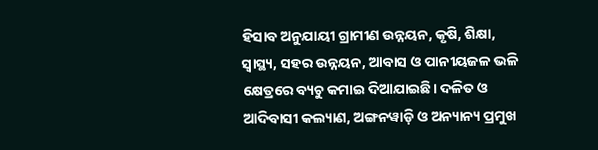ହିସାବ ଅନୁଯାୟୀ ଗ୍ରାମୀଣ ଉନ୍ନୟନ, କୃଷି, ଶିକ୍ଷା, ସ୍ୱାସ୍ଥ୍ୟ, ସହର ଉନ୍ନୟନ, ଆବାସ ଓ ପାନୀୟଜଳ ଭଳି କ୍ଷେତ୍ରରେ ବ୍ୟଚୁ କମାଇ ଦିଆଯାଇଛି। ଦଳିତ ଓ ଆଦିବାସୀ କଲ୍ୟାଣ, ଅଙ୍ଗନୱାଡ଼ି ଓ ଅନ୍ୟାନ୍ୟ ପ୍ରମୁଖ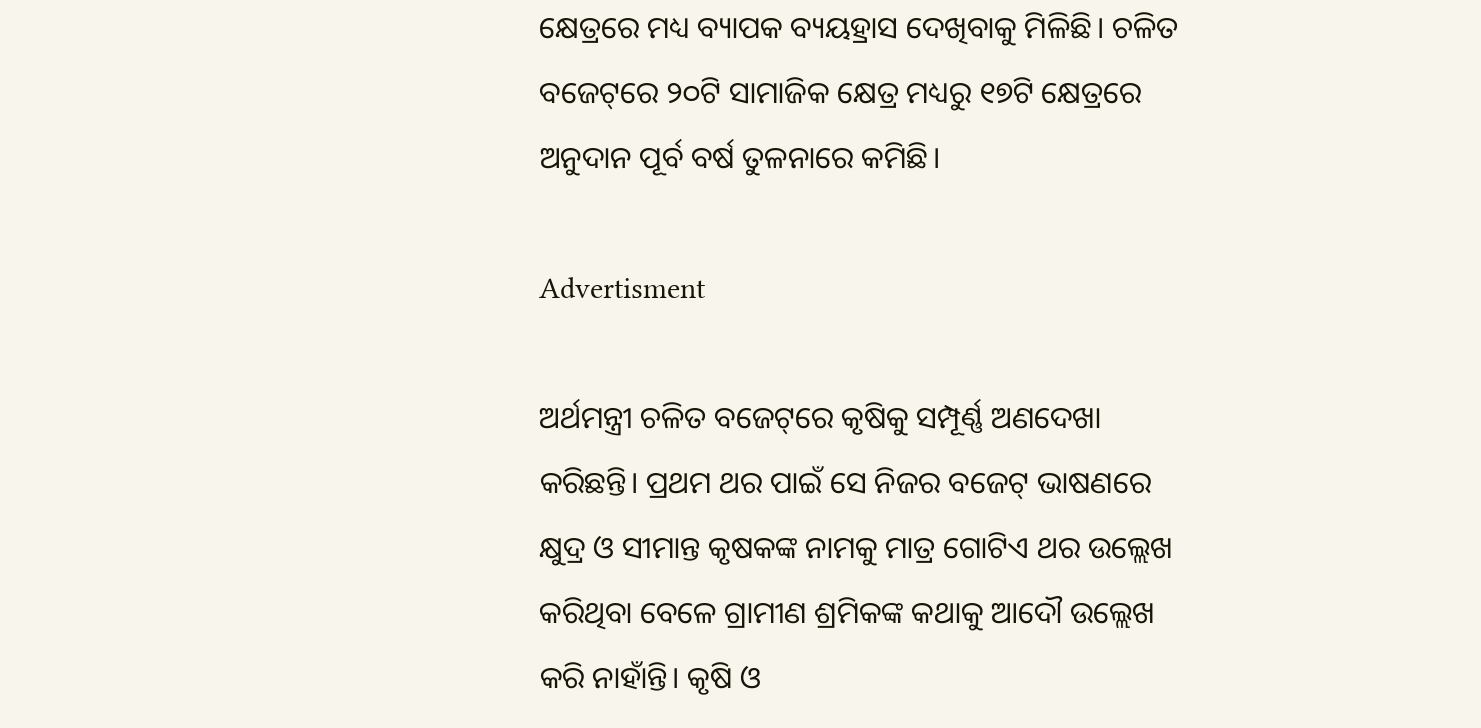କ୍ଷେତ୍ରରେ ମଧ୍ୟ ବ୍ୟାପକ ବ୍ୟୟହ୍ରାସ ଦେଖିବାକୁ ମିଳିଛି। ଚଳିତ ବଜେଟ୍‌ରେ ୨୦ଟି ସାମାଜିକ କ୍ଷେତ୍ର ମଧ୍ୟରୁ ୧୭ଟି କ୍ଷେତ୍ରରେ ଅନୁଦାନ ପୂର୍ବ ବର୍ଷ ତୁଳନାରେ କମିଛି।

Advertisment

ଅର୍ଥମନ୍ତ୍ରୀ ଚଳିତ ବଜେଟ୍‌ରେ କୃଷିକୁ ସମ୍ପୂର୍ଣ୍ଣ ଅଣଦେଖା କରିଛନ୍ତି। ପ୍ରଥମ ଥର ପାଇଁ ସେ ନିଜର ବଜେଟ୍ ଭାଷଣରେ କ୍ଷୁଦ୍ର ଓ ସୀମାନ୍ତ କୃଷକଙ୍କ ନାମକୁ ମାତ୍ର ଗୋଟିଏ ଥର ଉଲ୍ଲେଖ କରିଥିବା ବେଳେ ଗ୍ରାମୀଣ ଶ୍ରମିକଙ୍କ କଥାକୁ ଆଦୌ ଉଲ୍ଲେଖ କରି ନାହାଁନ୍ତି। କୃଷି ଓ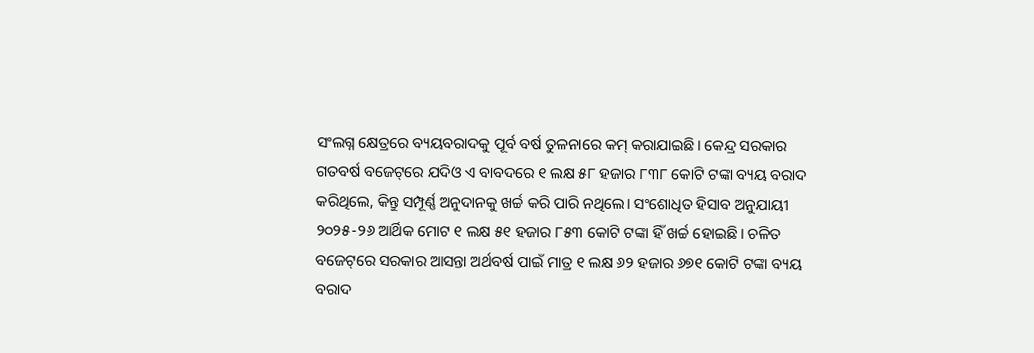ସଂଲଗ୍ନ କ୍ଷେତ୍ରରେ ବ୍ୟୟବରାଦକୁ ପୂର୍ବ ବର୍ଷ ତୁଳନାରେ କମ୍ କରାଯାଇଛି। କେନ୍ଦ୍ର ସରକାର ଗତବର୍ଷ ବଜେଟ୍‌ରେ ଯଦିଓ ଏ ବାବଦରେ ୧ ଲକ୍ଷ ୫୮ ହଜାର ୮୩୮ କୋଟି ଟଙ୍କା ବ୍ୟୟ ବରାଦ କରିଥିଲେ, କିନ୍ତୁ ସମ୍ପୂର୍ଣ୍ଣ ଅନୁଦାନକୁ ଖର୍ଚ୍ଚ କରି ପାରି ନଥିଲେ। ସଂଶୋଧିତ ହିସାବ ଅନୁଯାୟୀ ୨୦୨୫-୨୬ ଆର୍ଥିକ ମୋଟ ୧ ଲକ୍ଷ ୫୧ ହଜାର ୮୫୩ କୋଟି ଟଙ୍କା ହିଁ ଖର୍ଚ୍ଚ ହୋଇଛି। ଚଳିତ ବଜେଟ୍‌ରେ ସରକାର ଆସନ୍ତା ଅର୍ଥବର୍ଷ ପାଇଁ ମାତ୍ର ୧ ଲକ୍ଷ ୬୨ ହଜାର ୬୭୧ କୋଟି ଟଙ୍କା ବ୍ୟୟ ବରାଦ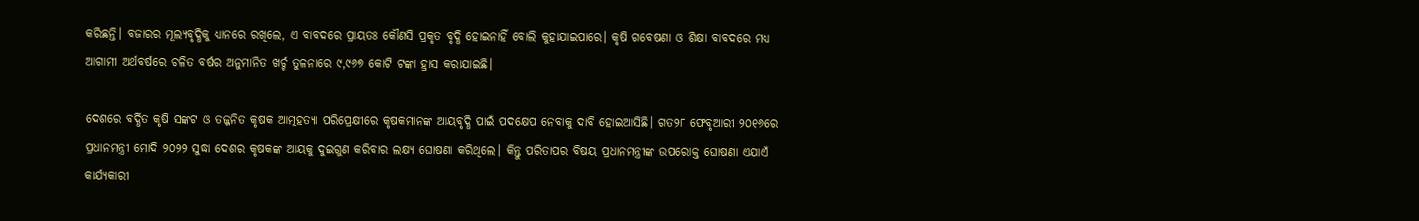କରିଛନ୍ତି। ବଜାରର ମୂଲ୍ୟବୃଦ୍ଧିକୁ ଧ୍ୟାନରେ ରଖିଲେ, ଏ ବାବଦରେ ପ୍ରାୟତଃ କୌଣସି ପ୍ରକୃତ ବୃଦ୍ଧି ହୋଇନାହିଁ ବୋଲି କୁହାଯାଇପାରେ। କୃଷି ଗବେଷଣା ଓ ଶିକ୍ଷା ବାବଦରେ ମଧ୍ୟ ଆଗାମୀ ଅର୍ଥବର୍ଷରେ ଚଳିତ ବର୍ଷର ଅନୁମାନିତ ଖର୍ଚ୍ଚ ତୁଳନାରେ ୯,୯୬୭ କୋଟି ଟଙ୍କା ହ୍ରାସ କରାଯାଇଛି।

ଦେଶରେ ବର୍ଦ୍ଧିତ କୃଷି ସଙ୍କଟ ଓ ତଜ୍ଜନିତ କୃଷକ ଆତ୍ମହତ୍ୟା ପରିପ୍ରେକ୍ଷୀରେ କୃଷକମାନଙ୍କ ଆୟବୃଦ୍ଧି ପାଇଁ ପଦକ୍ଷେପ ନେବାକୁ ଦାବି ହୋଇଆସିଛି। ଗତ୨୮ ଫେବୃଆରୀ ୨୦୧୬ରେ ପ୍ରଧାନମନ୍ତ୍ରୀ ମୋଦି ୨୦୨୨ ସୁଦ୍ଧା ଦେଶର କୃଷକଙ୍କ ଆୟକୁ ଦୁଇଗୁଣ କରିବାର ଲକ୍ଷ୍ୟ ଘୋଷଣା କରିଥିଲେ। କିନ୍ତୁ ପରିତାପର ବିଷୟ ପ୍ରଧାନମନ୍ତ୍ରୀଙ୍କ ଉପରୋକ୍ତ ଘୋଷଣା ଏଯାଏଁ କାର୍ଯ୍ୟକାରୀ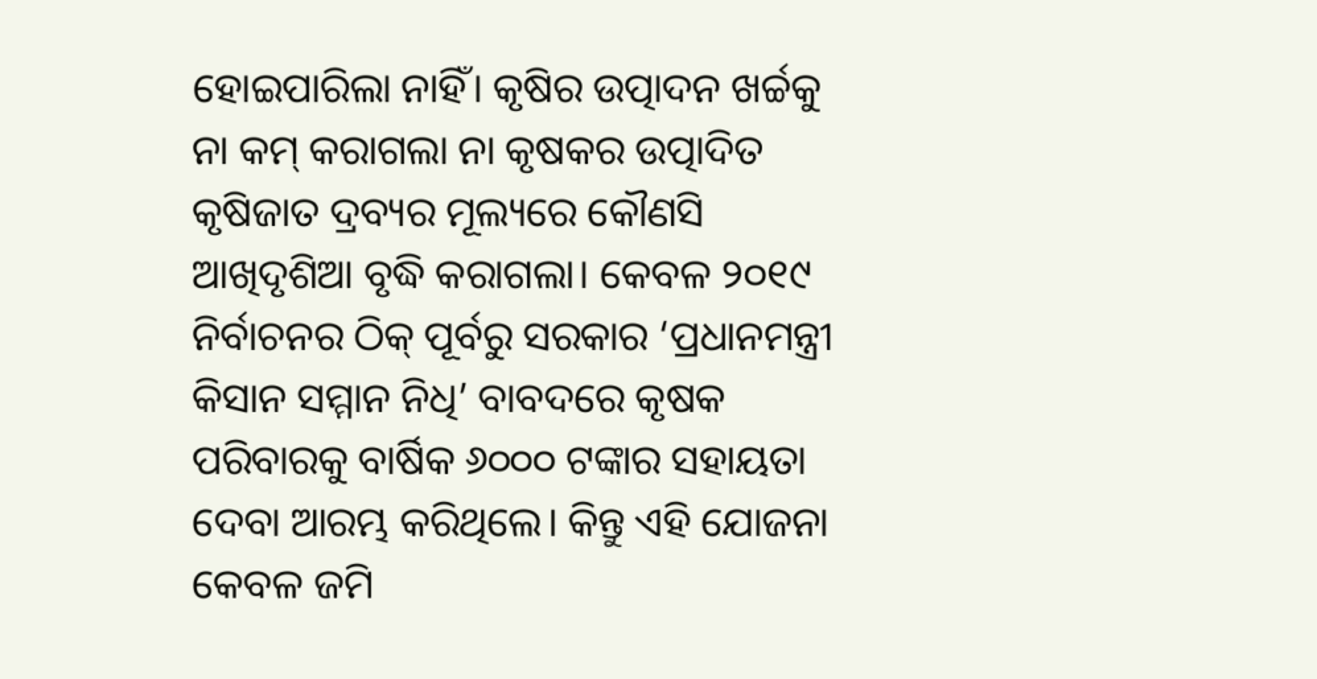ହୋଇପାରିଲା ନାହିଁ। କୃଷିର ଉତ୍ପାଦନ ଖର୍ଚ୍ଚକୁ ନା କମ୍ କରାଗଲା ନା କୃଷକର ଉତ୍ପାଦିତ କୃଷିଜାତ ଦ୍ରବ୍ୟର ମୂଲ୍ୟରେ କୌଣସି ଆଖିଦୃଶିଆ ବୃଦ୍ଧି କରାଗଲା। କେବଳ ୨୦୧୯ ନିର୍ବାଚନର ଠିକ୍ ପୂର୍ବରୁ ସରକାର ‘ପ୍ରଧାନମନ୍ତ୍ରୀ କିସାନ ସମ୍ମାନ ନିଧି’ ବାବଦରେ କୃଷକ ପରିବାରକୁ ବାର୍ଷିକ ୬୦୦୦ ଟଙ୍କାର ସହାୟତା ଦେବା ଆରମ୍ଭ କରିଥିଲେ। କିନ୍ତୁ ଏହି ଯୋଜନା କେବଳ ଜମି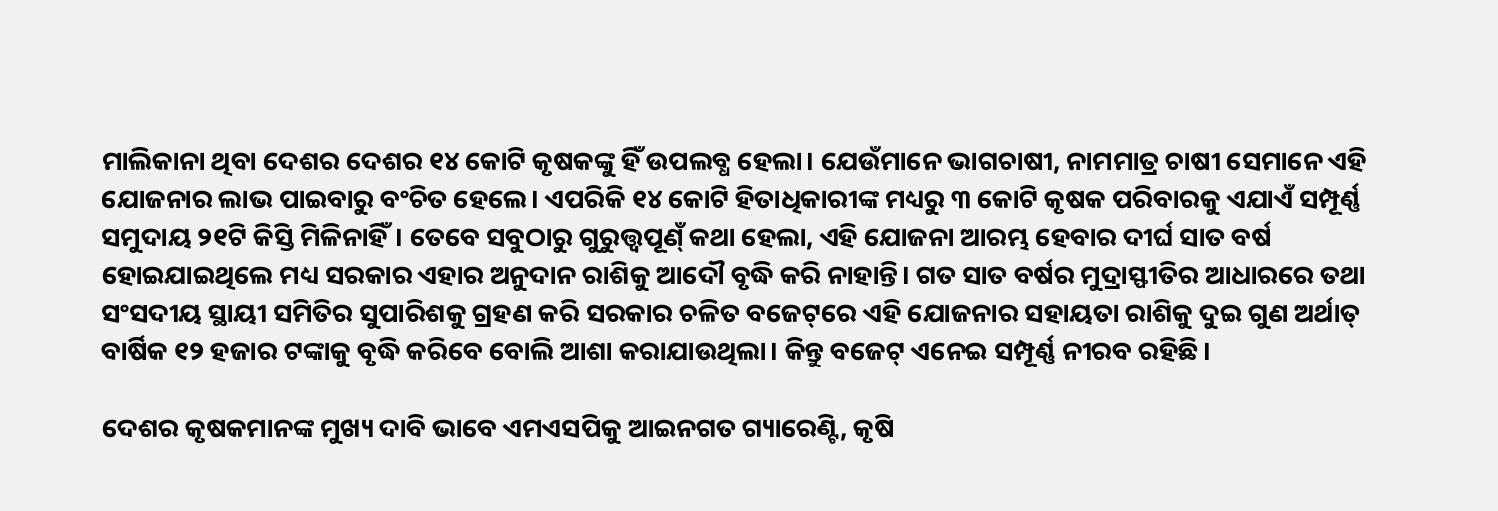ମାଲିକାନା ଥିବା ଦେଶର ଦେଶର ୧୪ କୋଟି କୃଷକଙ୍କୁ ହିଁ ଉପଲବ୍ଧ ହେଲା। ଯେଉଁମାନେ ଭାଗଚାଷୀ, ନାମମାତ୍ର ଚାଷୀ ସେମାନେ ଏହି ଯୋଜନାର ଲାଭ ପାଇବାରୁ ବଂଚିତ ହେଲେ। ଏପରିକି ୧୪ କୋଟି ହିତାଧିକାରୀଙ୍କ ମଧ୍ୟରୁ ୩ କୋଟି କୃଷକ ପରିବାରକୁ ଏଯାଏଁ ସମ୍ପୂର୍ଣ୍ଣ ସମୁଦାୟ ୨୧ଟି କିସ୍ତି ମିଳିନାହିଁ। ତେବେ ସବୁଠାରୁ ଗୁରୁତ୍ତ୍ୱପୂଣ୍‌ଁ କଥା ହେଲା, ଏହି ଯୋଜନା ଆରମ୍ଭ ହେବାର ଦୀର୍ଘ ସାତ ବର୍ଷ ହୋଇଯାଇଥିଲେ ମଧ୍ୟ ସରକାର ଏହାର ଅନୁଦାନ ରାଶିକୁ ଆଦୌ ବୃଦ୍ଧି କରି ନାହାନ୍ତି। ଗତ ସାତ ବର୍ଷର ମୁଦ୍ରାସ୍ଫୀତିର ଆଧାରରେ ତଥା ସଂସଦୀୟ ସ୍ଥାୟୀ ସମିତିର ସୁପାରିଶକୁ ଗ୍ରହଣ କରି ସରକାର ଚଳିତ ବଜେଟ୍‌ରେ ଏହି ଯୋଜନାର ସହାୟତା ରାଶିକୁ ଦୁଇ ଗୁଣ ଅର୍ଥାତ୍ ବାର୍ଷିକ ୧୨ ହଜାର ଟଙ୍କାକୁ ବୃଦ୍ଧି କରିବେ ବୋଲି ଆଶା କରାଯାଉଥିଲା। କିନ୍ତୁ ବଜେଟ୍ ଏନେଇ ସମ୍ପୂର୍ଣ୍ଣ ନୀରବ ରହିଛି।

ଦେଶର କୃଷକମାନଙ୍କ ମୁଖ୍ୟ ଦାବି ଭାବେ ଏମଏସପିକୁ ଆଇନଗତ ଗ୍ୟାରେଣ୍ଟି, କୃଷି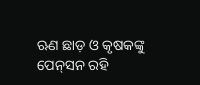ଋଣ ଛାଡ଼ ଓ କୃଷକଙ୍କୁ ପେନ୍‌ସନ ରହି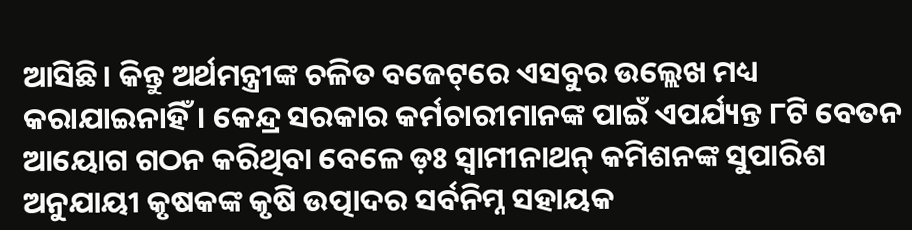ଆସିଛି। କିନ୍ତୁ ଅର୍ଥମନ୍ତ୍ରୀଙ୍କ ଚଳିତ ବଜେଟ୍‌ରେ ଏସବୁର ଉଲ୍ଲେଖ ମଧ୍ୟ କରାଯାଇନାହିଁ। କେନ୍ଦ୍ର ସରକାର କର୍ମଚାରୀମାନଙ୍କ ପାଇଁ ଏପର୍ଯ୍ୟନ୍ତ ୮ଟି ବେତନ ଆୟୋଗ ଗଠନ କରିଥିବା ବେଳେ ଡ଼ଃ ସ୍ୱାମୀନାଥନ୍ କମିଶନଙ୍କ ସୁପାରିଶ ଅନୁଯାୟୀ କୃଷକଙ୍କ କୃଷି ଉତ୍ପାଦର ସର୍ବନିମ୍ନ ସହାୟକ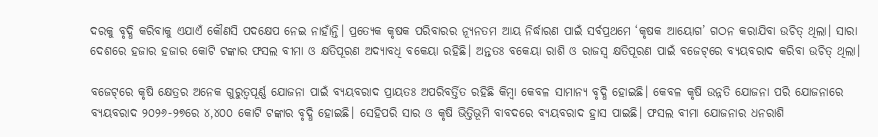ଦରକୁ ବୃଦ୍ଧି କରିବାକୁ ଏଯାଏଁ କୌଣସି ପଦକ୍ଷେପ ନେଇ ନାହାଁନ୍ତି। ପ୍ରତ୍ୟେକ କୃଷକ ପରିବାରର ନ୍ୟୂନତମ ଆୟ ନିର୍ଦ୍ଧାରଣ ପାଇଁ ସର୍ବପ୍ରଥମେ ‘କୃଷକ ଆୟୋଗ’ ଗଠନ କରାଯିବା ଉଚିତ୍ ଥିଲା। ସାରା ଦେଶରେ ହଜାର ହଜାର କୋଟି ଟଙ୍କାର ଫସଲ ବୀମା ଓ କ୍ଷତିପୂରଣ ଅଦ୍ୟାବଧି ବକେୟା ରହିଛି। ଅନ୍ତତଃ ବକେୟା ରାଶି ଓ ରାଜସ୍ୱ କ୍ଷତିପୂରଣ ପାଇଁ ବଜେଟ୍‌ରେ ବ୍ୟୟବରାଦ କରିବା ଉଚିତ୍ ଥିଲା।

ବଜେଟ୍‌ରେ କୃଷି କ୍ଷେତ୍ରର ଅନେକ ଗୁରୁତ୍ୱପୂର୍ଣ୍ଣ ଯୋଜନା ପାଇଁ ବ୍ୟୟବରାଦ ପ୍ରାୟତଃ ଅପରିବର୍ତ୍ତିତ ରହିଛି କିମ୍ବା କେବଳ ସାମାନ୍ୟ ବୃଦ୍ଧି ହୋଇଛି। କେବଳ କୃଷି ଉନ୍ନତି ଯୋଜନା ପରି ଯୋଜନାରେ ବ୍ୟୟବରାଦ ୨୦୨୬-୨୭ରେ ୪,୪୦୦ କୋଟି ଟଙ୍କାର ବୃଦ୍ଧି ହୋଇଛି। ସେହିପରି ସାର ଓ କୃଷି ଭିତ୍ତିଭୂମି ବାବଦରେ ବ୍ୟୟବରାଦ ହ୍ରାସ ପାଇଛି। ଫସଲ ବୀମା ଯୋଜନାର ଧନରାଶି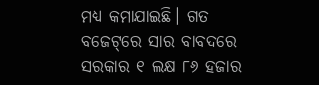ମଧ୍ୟ କମାଯାଇଛି। ଗତ ବଜେଟ୍‌ରେ ସାର ବାବଦରେ ସରକାର ୧ ଲକ୍ଷ ୮୬ ହଜାର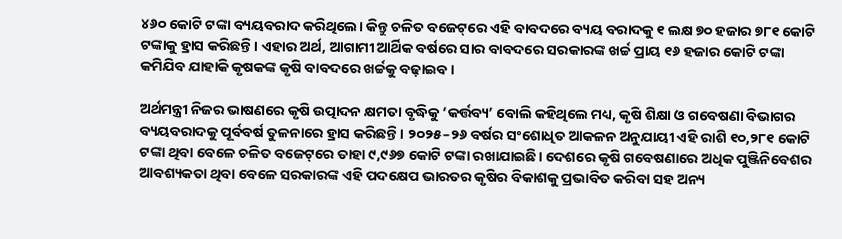୪୬୦ କୋଟି ଟଙ୍କା ବ୍ୟୟବରାଦ କରିଥିଲେ। କିନ୍ତୁ ଚଳିତ ବଜେଟ୍‌ରେ ଏହି ବାବଦରେ ବ୍ୟୟ ବରାଦକୁ ୧ ଲକ୍ଷ ୭୦ ହଜାର ୭୮୧ କୋଟି ଟଙ୍କାକୁ ହ୍ରାସ କରିଛନ୍ତି। ଏହାର ଅର୍ଥ, ଆଗାମୀ ଆର୍ଥିକ ବର୍ଷରେ ସାର ବାବଦରେ ସରକାରଙ୍କ ଖର୍ଚ୍ଚ ପ୍ରାୟ ୧୬ ହଜାର କୋଟି ଟଙ୍କା କମିଯିବ ଯାହାକି କୃଷକଙ୍କ କୃଷି ବାବଦରେ ଖର୍ଚ୍ଚକୁ ବଢ଼ାଇବ।

ଅର୍ଥମନ୍ତ୍ରୀ ନିଜର ଭାଷଣରେ କୃଷି ଉତ୍ପାଦନ କ୍ଷମତା ବୃଦ୍ଧିକୁ ‘କର୍ତ୍ତବ୍ୟ’ ବୋଲି କହିଥିଲେ ମଧ୍ୟ, କୃଷି ଶିକ୍ଷା ଓ ଗବେଷଣା ବିଭାଗର ବ୍ୟୟବରାଦକୁ ପୂର୍ବବର୍ଷ ତୁଳନାରେ ହ୍ରାସ କରିଛନ୍ତି। ୨୦୨୫–୨୬ ବର୍ଷର ସଂଶୋଧିତ ଆକଳନ ଅନୁଯାୟୀ ଏହି ରାଶି ୧୦,୨୮୧ କୋଟି ଟଙ୍କା ଥିବା ବେଳେ ଚଳିତ ବଜେଟ୍‌ରେ ତାହା ୯,୯୬୭ କୋଟି ଟଙ୍କା ରଖାଯାଇଛି। ଦେଶରେ କୃଷି ଗବେଷଣାରେ ଅଧିକ ପୁଞ୍ଜିନିବେଶର ଆବଶ୍ୟକତା ଥିବା ବେଳେ ସରକାରଙ୍କ ଏହି ପଦକ୍ଷେପ ଭାରତର କୃଷିର ବିକାଶକୁ ପ୍ରଭାବିତ କରିବା ସହ ଅନ୍ୟ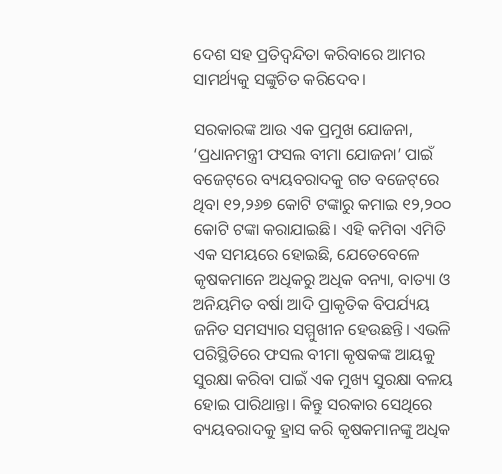ଦେଶ ସହ ପ୍ରତିଦ୍ୱନ୍ଦିତା କରିବାରେ ଆମର ସାମର୍ଥ୍ୟକୁ ସଙ୍କୁଚିତ କରିଦେବ।

ସରକାରଙ୍କ ଆଉ ଏକ ପ୍ରମୁଖ ଯୋଜନା, ‘ପ୍ରଧାନମନ୍ତ୍ରୀ ଫସଲ ବୀମା ଯୋଜନା’ ପାଇଁ ବଜେଟ୍‌ରେ ବ୍ୟୟବରାଦକୁ ଗତ ବଜେଟ୍‌ରେ ଥିବା ୧୨,୨୬୭ କୋଟି ଟଙ୍କାରୁ କମାଇ ୧୨,୨୦୦ କୋଟି ଟଙ୍କା କରାଯାଇଛି। ଏହି କମିବା ଏମିତି ଏକ ସମୟରେ ହୋଇଛି, ଯେତେବେଳେ କୃଷକମାନେ ଅଧିକରୁ ଅଧିକ ବନ୍ୟା, ବାତ୍ୟା ଓ ଅନିୟମିତ ବର୍ଷା ଆଦି ପ୍ରାକୃତିକ ବିପର୍ଯ୍ୟୟ ଜନିତ ସମସ୍ୟାର ସମ୍ମୁଖୀନ ହେଉଛନ୍ତି। ଏଭଳି ପରିସ୍ଥିତିରେ ଫସଲ ବୀମା କୃଷକଙ୍କ ଆୟକୁ ସୁରକ୍ଷା କରିବା ପାଇଁ ଏକ ମୁଖ୍ୟ ସୁରକ୍ଷା ବଳୟ ହୋଇ ପାରିଥାନ୍ତା। କିନ୍ତୁ ସରକାର ସେଥିରେ ବ୍ୟୟବରାଦକୁ ହ୍ରାସ କରି କୃଷକମାନଙ୍କୁ ଅଧିକ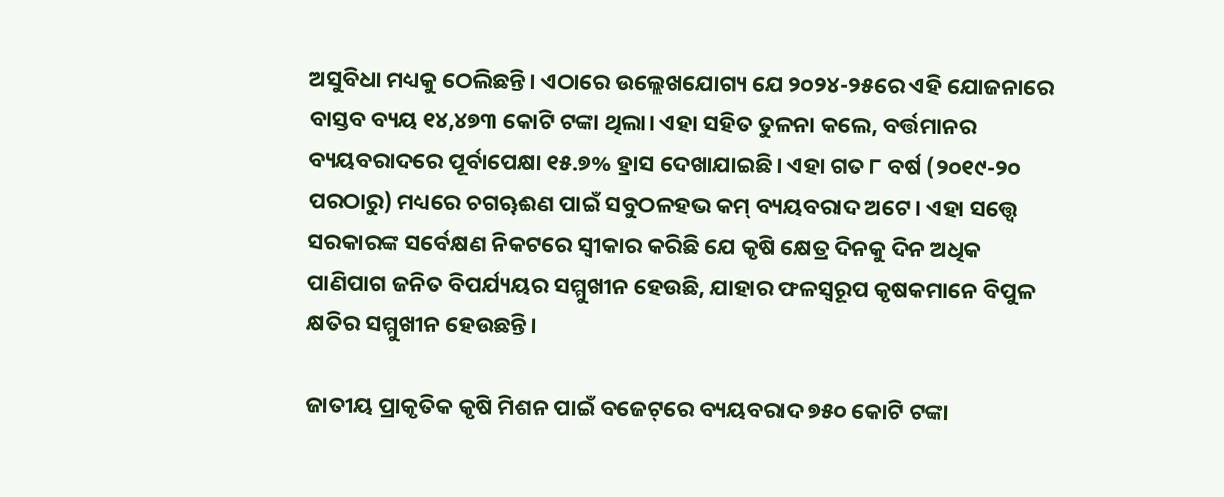ଅସୁବିଧା ମଧ୍ୟକୁ ଠେଲିଛନ୍ତି। ଏଠାରେ ଉଲ୍ଲେଖଯୋଗ୍ୟ ଯେ ୨୦୨୪-୨୫ରେ ଏହି ଯୋଜନାରେ ବାସ୍ତବ ବ୍ୟୟ ୧୪,୪୭୩ କୋଟି ଟଙ୍କା ଥିଲା। ଏହା ସହିତ ତୁଳନା କଲେ, ବର୍ତ୍ତମାନର ବ୍ୟୟବରାଦରେ ପୂର୍ବାପେକ୍ଷା ୧୫.୭% ହ୍ରାସ ଦେଖାଯାଇଛି। ଏହା ଗତ ୮ ବର୍ଷ (୨୦୧୯-୨୦ ପରଠାରୁ) ମଧ୍ୟରେ ଚଗୠଈଣ ପାଇଁ ସବୁଠଳହଭ କମ୍ ବ୍ୟୟବରାଦ ଅଟେ। ଏହା ସତ୍ତ୍ୱେ ସରକାରଙ୍କ ସର୍ବେକ୍ଷଣ ନିକଟରେ ସ୍ୱୀକାର କରିଛି ଯେ କୃଷି କ୍ଷେତ୍ର ଦିନକୁ ଦିନ ଅଧିକ ପାଣିପାଗ ଜନିତ ବିପର୍ଯ୍ୟୟର ସମ୍ମୁଖୀନ ହେଉଛି, ଯାହାର ଫଳସ୍ୱରୂପ କୃଷକମାନେ ବିପୁଳ କ୍ଷତିର ସମ୍ମୁଖୀନ ହେଉଛନ୍ତି।

ଜାତୀୟ ପ୍ରାକୃତିକ କୃଷି ମିଶନ ପାଇଁ ବଜେଟ୍‌ରେ ବ୍ୟୟବରାଦ ୭୫୦ କୋଟି ଟଙ୍କା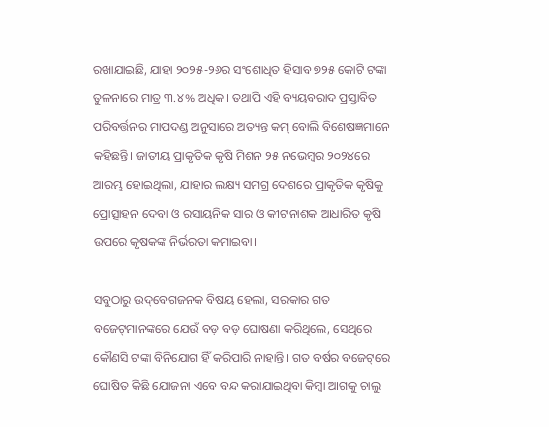ରଖାଯାଇଛି, ଯାହା ୨୦୨୫-୨୬ର ସଂଶୋଧିତ ହିସାବ ୭୨୫ କୋଟି ଟଙ୍କା ତୁଳନାରେ ମାତ୍ର ୩.୪% ଅଧିକ। ତଥାପି ଏହି ବ୍ୟୟବରାଦ ପ୍ରସ୍ତାବିତ ପରିବର୍ତ୍ତନର ମାପଦଣ୍ଡ ଅନୁସାରେ ଅତ୍ୟନ୍ତ କମ୍ ବୋଲି ବିଶେଷଜ୍ଞମାନେ କହିଛନ୍ତି। ଜାତୀୟ ପ୍ରାକୃତିକ କୃଷି ମିଶନ ୨୫ ନଭେମ୍ବର ୨୦୨୪ରେ ଆରମ୍ଭ ହୋଇଥିଲା, ଯାହାର ଲକ୍ଷ୍ୟ ସମଗ୍ର ଦେଶରେ ପ୍ରାକୃତିକ କୃଷିକୁ ପ୍ରୋତ୍ସାହନ ଦେବା ଓ ରସାୟନିକ ସାର ଓ କୀଟନାଶକ ଆଧାରିତ କୃଷି ଉପରେ କୃଷକଙ୍କ ନିର୍ଭରତା କମାଇବା।

ସବୁଠାରୁ ଉଦ୍‌ବେଗଜନକ ବିଷୟ ହେଲା, ସରକାର ଗତ ବଜେଟ୍‌ମାନଙ୍କରେ ଯେଉଁ ବଡ଼ ବଡ଼ ଘୋଷଣା କରିଥିଲେ, ସେଥିରେ କୌଣସି ଟଙ୍କା ବିନିଯୋଗ ହିଁ କରିପାରି ନାହାନ୍ତି। ଗତ ବର୍ଷର ବଜେଟ୍‌ରେ ଘୋଷିତ କିଛି ଯୋଜନା ଏବେ ବନ୍ଦ କରାଯାଇଥିବା କିମ୍ବା ଆଗକୁ ଚାଲୁ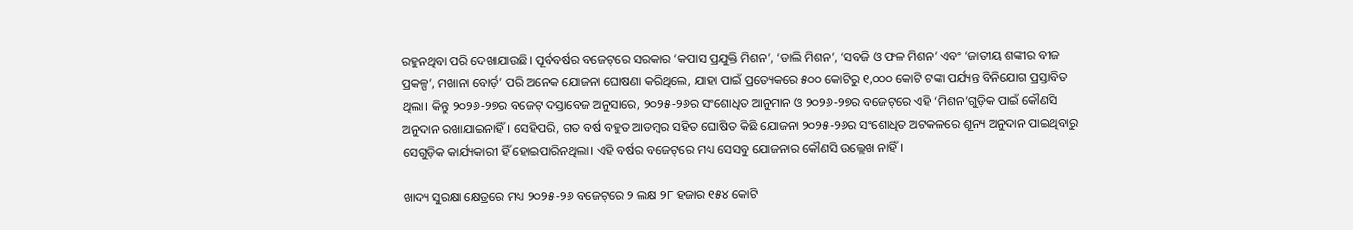ରହୁନଥିବା ପରି ଦେଖାଯାଉଛି। ପୂର୍ବବର୍ଷର ବଜେଟ୍‌ରେ ସରକାର ‘କପାସ ପ୍ରଯୁକ୍ତି ମିଶନ’, ‘ଡାଲି ମିଶନ’, ‘ସବଜି ଓ ଫଳ ମିଶନ’ ଏବଂ ‘ଜାତୀୟ ଶଙ୍କୀର ବୀଜ ପ୍ରକଳ୍ପ’, ମଖାନା ବୋର୍ଡ଼’ ପରି ଅନେକ ଯୋଜନା ଘୋଷଣା କରିଥିଲେ, ଯାହା ପାଇଁ ପ୍ରତ୍ୟେକରେ ୫୦୦ କୋଟିରୁ ୧,୦୦୦ କୋଟି ଟଙ୍କା ପର୍ଯ୍ୟନ୍ତ ବିନିଯୋଗ ପ୍ରସ୍ତାବିତ ଥିଲା। କିନ୍ତୁ ୨୦୨୬-୨୭ର ବଜେଟ୍ ଦସ୍ତାବେଜ ଅନୁସାରେ, ୨୦୨୫-୨୬ର ସଂଶୋଧିତ ଆନୁମାନ ଓ ୨୦୨୬-୨୭ର ବଜେଟ୍‌ରେ ଏହି ‘ମିଶନ’ଗୁଡ଼ିକ ପାଇଁ କୌଣସି ଅନୁଦାନ ରଖାଯାଇନାହିଁ। ସେହିପରି, ଗତ ବର୍ଷ ବହୁତ ଆଡମ୍ବର ସହିତ ଘୋଷିତ କିଛି ଯୋଜନା ୨୦୨୫-୨୬ର ସଂଶୋଧିତ ଅଟକଳରେ ଶୂନ୍ୟ ଅନୁଦାନ ପାଇଥିବାରୁ ସେଗୁଡ଼ିକ କାର୍ଯ୍ୟକାରୀ ହିଁ ହୋଇପାରିନଥିଲା। ଏହି ବର୍ଷର ବଜେଟ୍‌ରେ ମଧ୍ୟ ସେସବୁ ଯୋଜନାର କୌଣସି ଉଲ୍ଲେଖ ନାହିଁ।

ଖାଦ୍ୟ ସୁରକ୍ଷା କ୍ଷେତ୍ରରେ ମଧ୍ୟ ୨୦୨୫-୨୬ ବଜେଟ୍‌ରେ ୨ ଲକ୍ଷ ୨୮ ହଜାର ୧୫୪ କୋଟି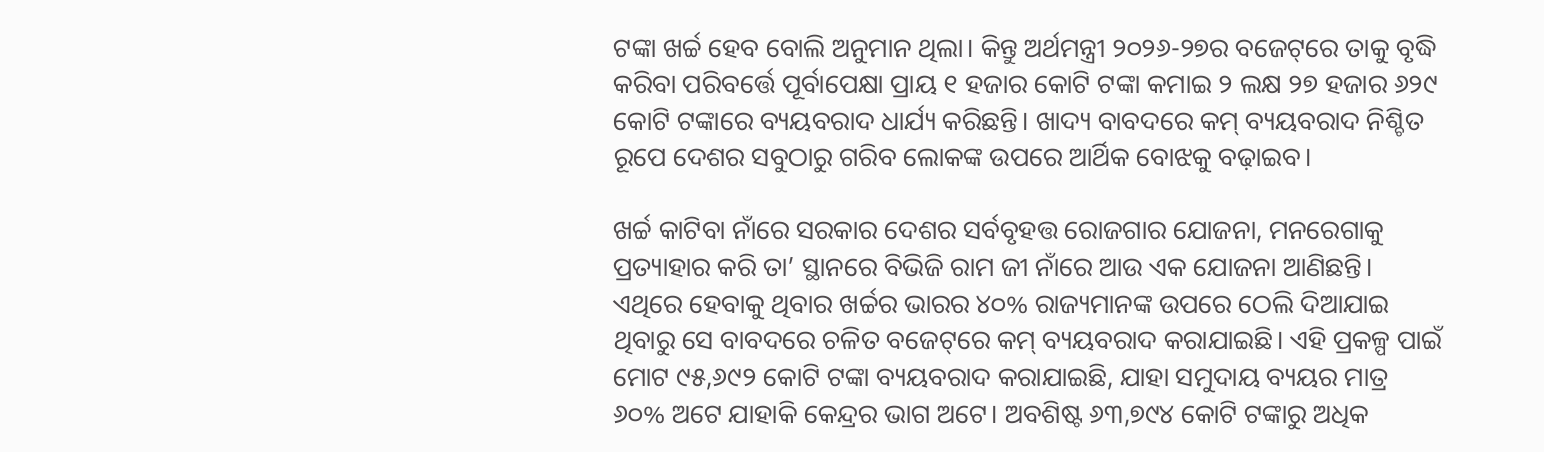ଟଙ୍କା ଖର୍ଚ୍ଚ ହେବ ବୋଲି ଅନୁମାନ ଥିଲା। କିନ୍ତୁ ଅର୍ଥମନ୍ତ୍ରୀ ୨୦୨୬-୨୭ର ବଜେଟ୍‌ରେ ତାକୁ ବୃଦ୍ଧି କରିବା ପରିବର୍ତ୍ତେ ପୂର୍ବାପେକ୍ଷା ପ୍ରାୟ ୧ ହଜାର କୋଟି ଟଙ୍କା କମାଇ ୨ ଲକ୍ଷ ୨୭ ହଜାର ୬୨୯ କୋଟି ଟଙ୍କାରେ ବ୍ୟୟବରାଦ ଧାର୍ଯ୍ୟ କରିଛନ୍ତି। ଖାଦ୍ୟ ବାବଦରେ କମ୍ ବ୍ୟୟବରାଦ ନିଶ୍ଚିତ ରୂପେ ଦେଶର ସବୁଠାରୁ ଗରିବ ଲୋକଙ୍କ ଉପରେ ଆର୍ଥିକ ବୋଝକୁ ବଢ଼ାଇବ।

ଖର୍ଚ୍ଚ କାଟିବା ନାଁରେ ସରକାର ଦେଶର ସର୍ବବୃହତ୍ତ ରୋଜଗାର ଯୋଜନା, ମନରେଗାକୁ ପ୍ରତ୍ୟାହାର କରି ତା’ ସ୍ଥାନରେ ବିଭିଜି ରାମ ଜୀ ନାଁରେ ଆଉ ଏକ ଯୋଜନା ଆଣିଛନ୍ତି। ଏଥିରେ ହେବାକୁ ଥିବାର ଖର୍ଚ୍ଚର ଭାରର ୪୦% ରାଜ୍ୟମାନଙ୍କ ଉପରେ ଠେଲି ଦିଆଯାଇ ଥିବାରୁ ସେ ବାବଦରେ ଚଳିତ ବଜେଟ୍‌ରେ କମ୍ ବ୍ୟୟବରାଦ କରାଯାଇଛି। ଏହି ପ୍ରକଳ୍ପ ପାଇଁ ମୋଟ ୯୫,୬୯୨ କୋଟି ଟଙ୍କା ବ୍ୟୟବରାଦ କରାଯାଇଛି, ଯାହା ସମୁଦାୟ ବ୍ୟୟର ମାତ୍ର ୬୦% ଅଟେ ଯାହାକି କେନ୍ଦ୍ରର ଭାଗ ଅଟେ। ଅବଶିଷ୍ଟ ୬୩,୭୯୪ କୋଟି ଟଙ୍କାରୁ ଅଧିକ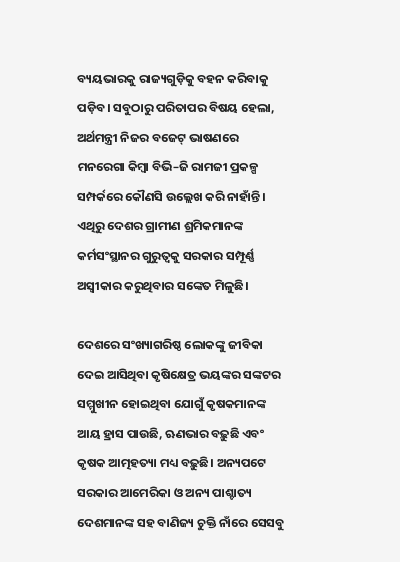ବ୍ୟୟଭାରକୁ ରାଜ୍ୟଗୁଡ଼ିକୁ ବହନ କରିବାକୁ ପଡ଼ିବ। ସବୁଠାରୁ ପରିତାପର ବିଷୟ ହେଲା, ଅର୍ଥମନ୍ତ୍ରୀ ନିଜର ବଜେଟ୍ ଭାଷଣରେ ମନରେଗା କିମ୍ବା ବିଭି–ଜି ରାମଜୀ ପ୍ରକଳ୍ପ ସମ୍ପର୍କରେ କୌଣସି ଉଲ୍ଲେଖ କରି ନାହାଁନ୍ତି। ଏଥିରୁ ଦେଶର ଗ୍ରାମୀଣ ଶ୍ରମିକମାନଙ୍କ କର୍ମସଂସ୍ଥାନର ଗୁରୁତ୍ୱକୁ ସରକାର ସମ୍ପୂର୍ଣ୍ଣ ଅସ୍ୱୀକାର କରୁଥିବାର ସଙ୍କେତ ମିଳୁଛି।

ଦେଶରେ ସଂଖ୍ୟାଗରିଷ୍ଠ ଲୋକଙ୍କୁ ଜୀବିକା ଦେଇ ଆସିଥିବା କୃଷିକ୍ଷେତ୍ର ଭୟଙ୍କର ସଙ୍କଟର ସମ୍ମୁଖୀନ ହୋଇଥିବା ଯୋଗୁଁ କୃଷକମାନଙ୍କ ଆୟ ହ୍ରାସ ପାଉଛି, ଋଣଭାର ବଢ଼ୁଛି ଏବଂ କୃଷକ ଆତ୍ମହତ୍ୟା ମଧ୍ୟ ବଢ଼ୁଛି। ଅନ୍ୟପଟେ ସରକାର ଆମେରିକା ଓ ଅନ୍ୟ ପାଶ୍ଚାତ୍ୟ ଦେଶମାନଙ୍କ ସହ ବାଣିଜ୍ୟ ଚୁକ୍ତି ନାଁରେ ସେସବୁ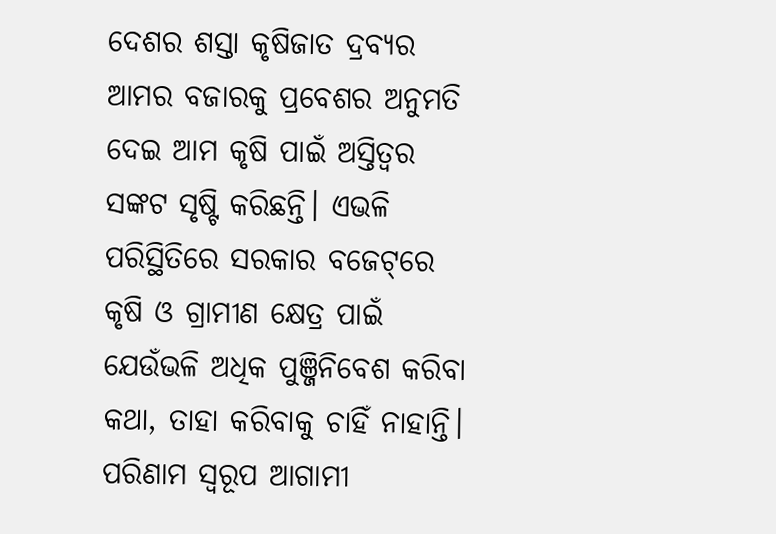ଦେଶର ଶସ୍ତା କୃଷିଜାତ ଦ୍ରବ୍ୟର ଆମର ବଜାରକୁ ପ୍ରବେଶର ଅନୁମତି ଦେଇ ଆମ କୃଷି ପାଇଁ ଅସ୍ତିତ୍ୱର ସଙ୍କଟ ସୃଷ୍ଟି କରିଛନ୍ତି। ଏଭଳି ପରିସ୍ଥିତିରେ ସରକାର ବଜେଟ୍‌ରେ କୃଷି ଓ ଗ୍ରାମୀଣ କ୍ଷେତ୍ର ପାଇଁ ଯେଉଁଭଳି ଅଧିକ ପୁଞ୍ଜିନିବେଶ କରିବା କଥା, ତାହା କରିବାକୁ ଚାହିଁ ନାହାନ୍ତି। ପରିଣାମ ସ୍ୱରୂପ ଆଗାମୀ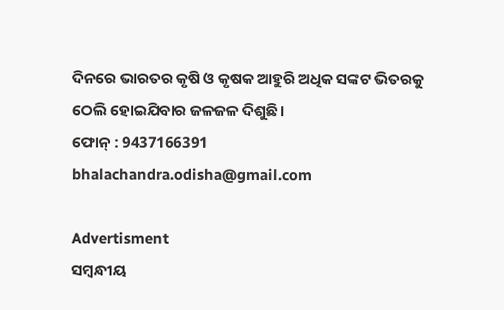ଦିନରେ ଭାରତର କୃଷି ଓ କୃଷକ ଆହୁରି ଅଧିକ ସଙ୍କଟ ଭିତରକୁ ଠେଲି ହୋଇଯିବାର ଜଳଜଳ ଦିଶୁଛି।
ଫୋନ୍ : 9437166391
bhalachandra.odisha@gmail.com

Advertisment
ସମ୍ବନ୍ଧୀୟ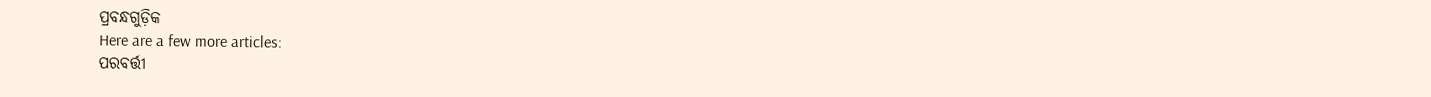ପ୍ରବନ୍ଧଗୁଡ଼ିକ
Here are a few more articles:
ପରବର୍ତ୍ତୀ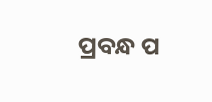ପ୍ରବନ୍ଧ ପ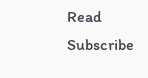Read
Subscribe